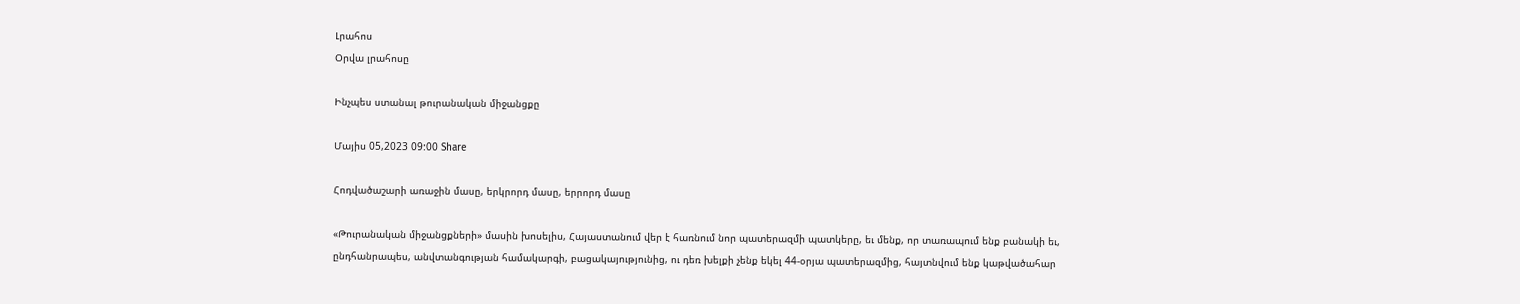Լրահոս
Օրվա լրահոսը

Ինչպես ստանալ թուրանական միջանցքը

Մայիս 05,2023 09:00 Share

Հոդվածաշարի առաջին մասը, երկրորդ մասը, երրորդ մասը

«Թուրանական միջանցքների» մասին խոսելիս, Հայաստանում վեր է հառնում նոր պատերազմի պատկերը, եւ մենք, որ տառապում ենք բանակի եւ, ընդհանրապես, անվտանգության համակարգի, բացակայությունից, ու դեռ խելքի չենք եկել 44-օրյա պատերազմից, հայտնվում ենք կաթվածահար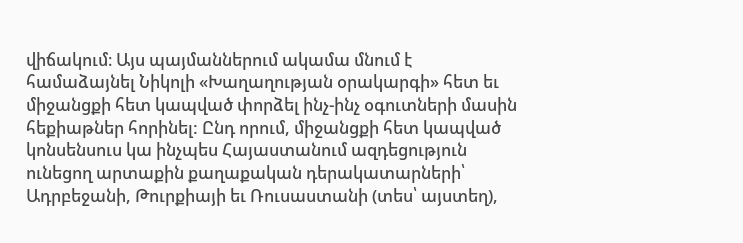վիճակում։ Այս պայմաններում ակամա մնում է համաձայնել Նիկոլի «Խաղաղության օրակարգի» հետ եւ միջանցքի հետ կապված փորձել ինչ-ինչ օգուտների մասին հեքիաթներ հորինել: Ընդ որում, միջանցքի հետ կապված կոնսենսուս կա ինչպես Հայաստանում ազդեցություն ունեցող արտաքին քաղաքական դերակատարների՝ Ադրբեջանի, Թուրքիայի եւ Ռուսաստանի (տես՝ այստեղ),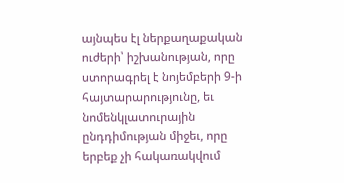այնպես էլ ներքաղաքական ուժերի՝ իշխանության, որը ստորագրել է նոյեմբերի 9-ի հայտարարությունը, եւ նոմենկլատուրային ընդդիմության միջեւ, որը երբեք չի հակառակվում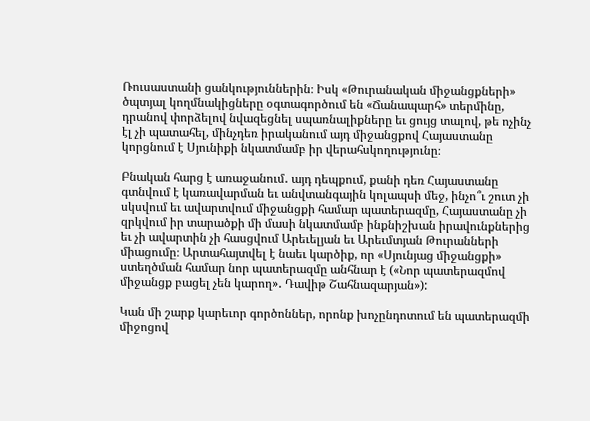Ռուսաստանի ցանկություններին։ Իսկ «Թուրանական միջանցքների» ծպտյալ կողմնակիցները օգտագործում են «Ճանապարհ» տերմինը, դրանով փորձելով նվազեցնել սպառնալիքները եւ ցույց տալով, թե ոչինչ էլ չի պատահել, մինչդեռ իրականում այդ միջանցքով Հայաստանը կորցնում է Սյունիքի նկատմամբ իր վերահսկողությունը։

Բնական հարց է առաջանում․ այդ դեպքում, քանի դեռ Հայաստանը գտնվում է կառավարման եւ անվտանգային կոլապսի մեջ, ինչո՞ւ շուտ չի սկսվում եւ ավարտվում միջանցքի համար պատերազմը, Հայաստանը չի զրկվում իր տարածքի մի մասի նկատմամբ ինքնիշխան իրավունքներից եւ չի ավարտին չի հասցվում Արեւելյան եւ Արեւմտյան Թուրանների միացումը։ Արտահայտվել է նաեւ կարծիք, որ «Սյունյաց միջանցքի» ստեղծման համար նոր պատերազմը անհնար է («Նոր պատերազմով միջանցք բացել չեն կարող»․ Դավիթ Շահնազարյան»):

Կան մի շարք կարեւոր գործոններ, որոնք խոչընդոտում են պատերազմի միջոցով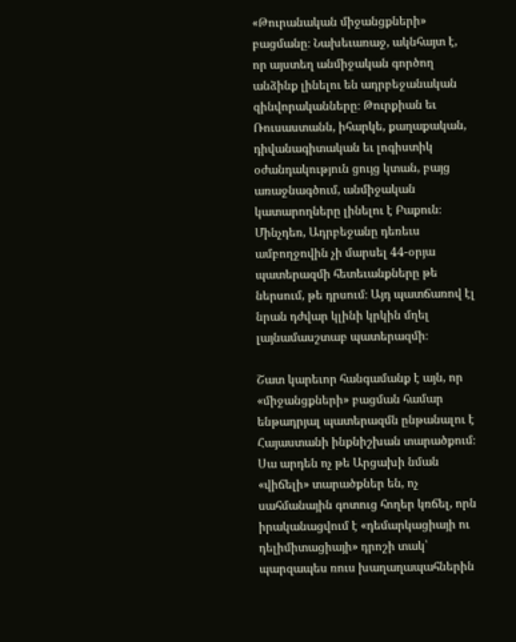«Թուրանական միջանցքների» բացմանը։ Նախեւառաջ, ակնհայտ է, որ այստեղ անմիջական գործող անձինք լինելու են ադրբեջանական զինվորականները։ Թուրքիան եւ Ռուսաստանն, իհարկե, քաղաքական, դիվանագիտական եւ լոգիստիկ օժանդակություն ցույց կտան, բայց առաջնագծում, անմիջական կատարողները լինելու է Բաքուն։ Մինչդեռ, Ադրբեջանը դեռեւս ամբողջովին չի մարսել 44-օրյա պատերազմի հետեւանքները թե ներսում, թե դրսում։ Այդ պատճառով էլ նրան դժվար կլինի կրկին մղել լայնամասշտաբ պատերազմի։

Շատ կարեւոր հանգամանք է այն, որ «միջանցքների» բացման համար ենթադրյալ պատերազմն ընթանալու է Հայաստանի ինքնիշխան տարածքում։ Սա արդեն ոչ թե Արցախի նման «վիճելի» տարածքներ են, ոչ սահմանային գոտուց հողեր կռճել, որն իրականացվում է «դեմարկացիայի ու դելիմիտացիայի» դրոշի տակ՝ պարզապես ռուս խաղաղապահներին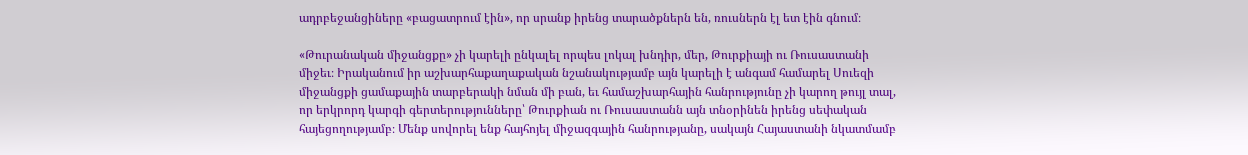ադրբեջանցիները «բացատրում էին», որ սրանք իրենց տարածքներն են, ռուսներն էլ ետ էին գնում։

«Թուրանական միջանցքը» չի կարելի ընկալել որպես լոկալ խնդիր, մեր, Թուրքիայի ու Ռուսաստանի միջեւ։ Իրականում իր աշխարհաքաղաքական նշանակությամբ այն կարելի է անգամ համարել Սուեզի միջանցքի ցամաքային տարբերակի նման մի բան, եւ համաշխարհային հանրությունը չի կարող թույլ տալ, որ երկրորդ կարգի գերտերությունները՝ Թուրքիան ու Ռուսաստանն այն տնօրինեն իրենց սեփական հայեցողությամբ։ Մենք սովորել ենք հայհոյել միջազգային հանրությանը, սակայն Հայաստանի նկատմամբ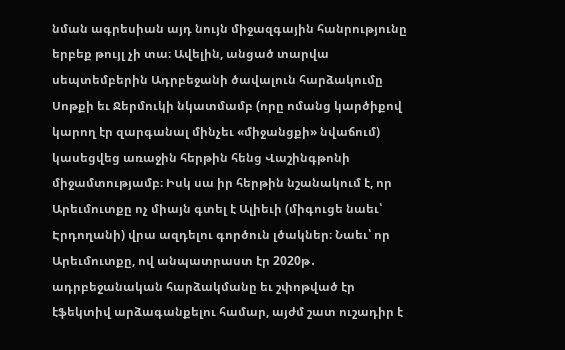նման ագրեսիան այդ նույն միջազգային հանրությունը երբեք թույլ չի տա։ Ավելին, անցած տարվա սեպտեմբերին Ադրբեջանի ծավալուն հարձակումը Սոթքի եւ Ջերմուկի նկատմամբ (որը ոմանց կարծիքով կարող էր զարգանալ մինչեւ «միջանցքի» նվաճում) կասեցվեց առաջին հերթին հենց Վաշինգթոնի միջամտությամբ։ Իսկ սա իր հերթին նշանակում է, որ Արեւմուտքը ոչ միայն գտել է Ալիեւի (միգուցե նաեւ՝ Էրդողանի) վրա ազդելու գործուն լծակներ։ Նաեւ՝ որ Արեւմուտքը, ով անպատրաստ էր 2020թ․ ադրբեջանական հարձակմանը եւ շփոթված էր էֆեկտիվ արձագանքելու համար, այժմ շատ ուշադիր է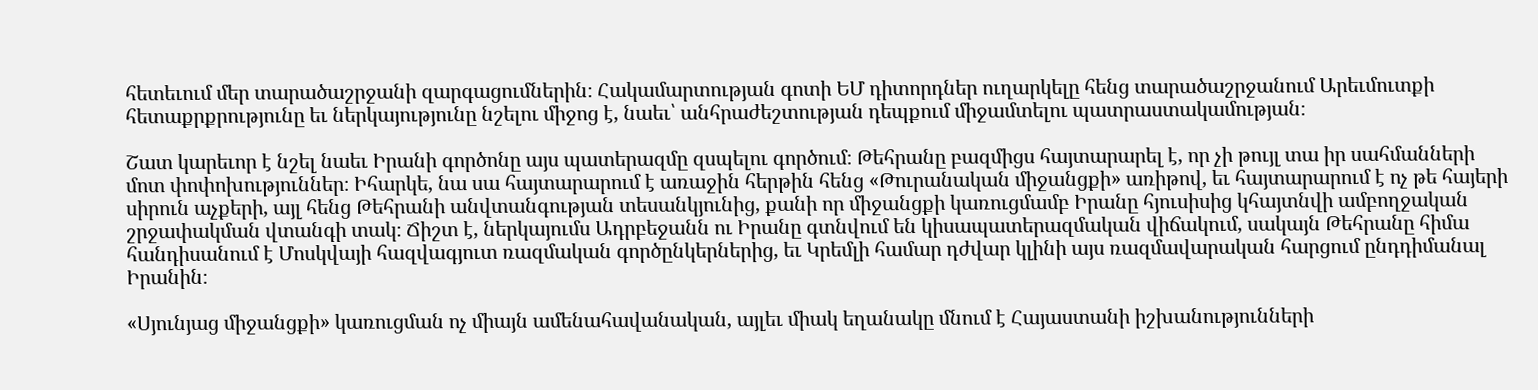հետեւում մեր տարածաշրջանի զարգացումներին։ Հակամարտության գոտի ԵՄ դիտորդներ ուղարկելը հենց տարածաշրջանում Արեւմուտքի հետաքրքրությունը եւ ներկայությունը նշելու միջոց է, նաեւ՝ անհրաժեշտության դեպքում միջամտելու պատրաստակամության։

Շատ կարեւոր է նշել նաեւ Իրանի գործոնը այս պատերազմը զսպելու գործում։ Թեհրանը բազմիցս հայտարարել է, որ չի թույլ տա իր սահմանների մոտ փոփոխություններ։ Իհարկե, նա սա հայտարարում է առաջին հերթին հենց «Թուրանական միջանցքի» առիթով, եւ հայտարարում է ոչ թե հայերի սիրուն աչքերի, այլ հենց Թեհրանի անվտանգության տեսանկյունից, քանի որ միջանցքի կառուցմամբ Իրանը հյուսիսից կհայտնվի ամբողջական շրջափակման վտանգի տակ։ Ճիշտ է, ներկայումս Ադրբեջանն ու Իրանը գտնվում են կիսապատերազմական վիճակում, սակայն Թեհրանը հիմա հանդիսանում է Մոսկվայի հազվագյուտ ռազմական գործընկերներից, եւ Կրեմլի համար դժվար կլինի այս ռազմավարական հարցում ընդդիմանալ Իրանին։

«Սյունյաց միջանցքի» կառուցման ոչ միայն ամենահավանական, այլեւ միակ եղանակը մնում է Հայաստանի իշխանությունների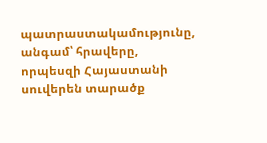պատրաստակամությունը, անգամ՝ հրավերը, որպեսզի Հայաստանի սուվերեն տարածք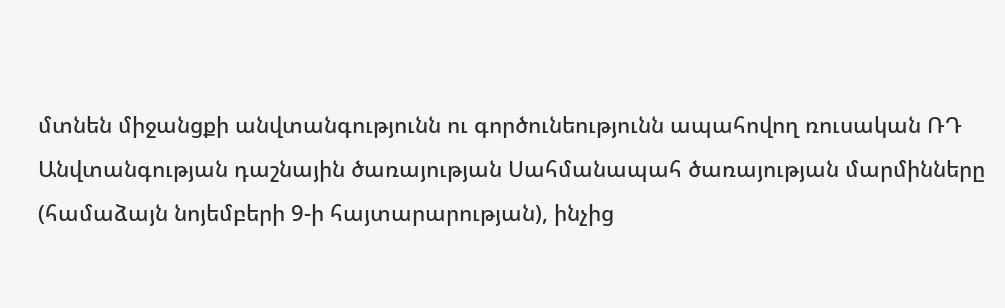մտնեն միջանցքի անվտանգությունն ու գործունեությունն ապահովող ռուսական ՌԴ Անվտանգության դաշնային ծառայության Սահմանապահ ծառայության մարմինները (համաձայն նոյեմբերի 9-ի հայտարարության), ինչից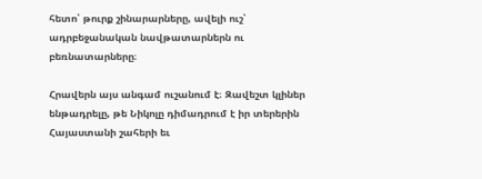հետո՝ թուրք շինարարները, ավելի ուշ՝ ադրբեջանական նավթատարներն ու բեռնատարները։

Հրավերն այս անգամ ուշանում է։ Զավեշտ կլիներ ենթադրելը, թե Նիկոլը դիմադրում է իր տերերին Հայաստանի շահերի եւ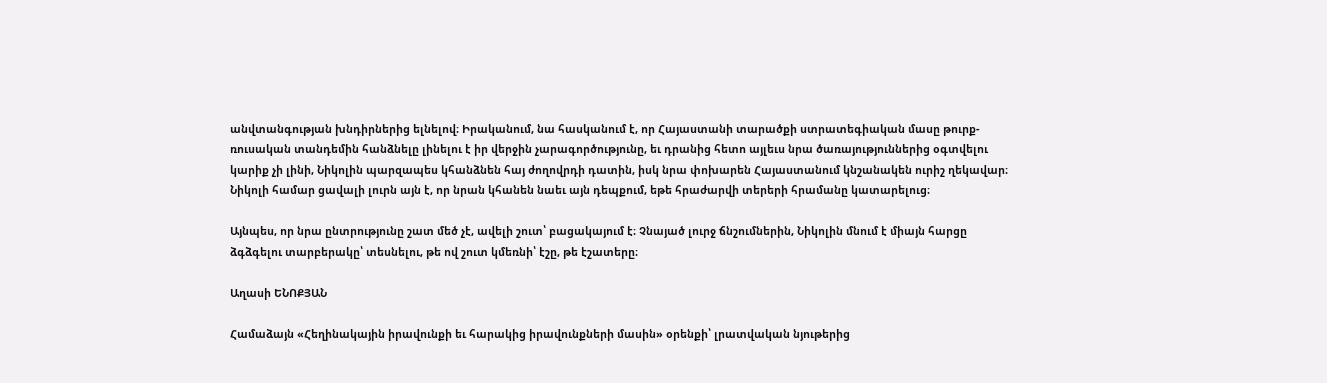անվտանգության խնդիրներից ելնելով։ Իրականում, նա հասկանում է, որ Հայաստանի տարածքի ստրատեգիական մասը թուրք-ռուսական տանդեմին հանձնելը լինելու է իր վերջին չարագործությունը, եւ դրանից հետո այլեւս նրա ծառայություններից օգտվելու կարիք չի լինի, Նիկոլին պարզապես կհանձնեն հայ ժողովրդի դատին, իսկ նրա փոխարեն Հայաստանում կնշանակեն ուրիշ ղեկավար։ Նիկոլի համար ցավալի լուրն այն է, որ նրան կհանեն նաեւ այն դեպքում, եթե հրաժարվի տերերի հրամանը կատարելուց։

Այնպես, որ նրա ընտրությունը շատ մեծ չէ, ավելի շուտ՝ բացակայում է։ Չնայած լուրջ ճնշումներին, Նիկոլին մնում է միայն հարցը ձգձգելու տարբերակը՝ տեսնելու, թե ով շուտ կմեռնի՝ էշը, թե էշատերը։

Աղասի ԵՆՈՔՅԱՆ

Համաձայն «Հեղինակային իրավունքի եւ հարակից իրավունքների մասին» օրենքի՝ լրատվական նյութերից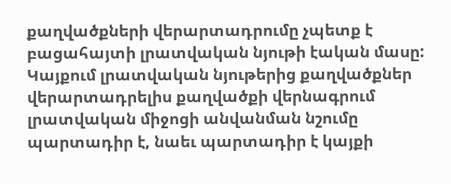քաղվածքների վերարտադրումը չպետք է բացահայտի լրատվական նյութի էական մասը: Կայքում լրատվական նյութերից քաղվածքներ վերարտադրելիս քաղվածքի վերնագրում լրատվական միջոցի անվանման նշումը պարտադիր է, նաեւ պարտադիր է կայքի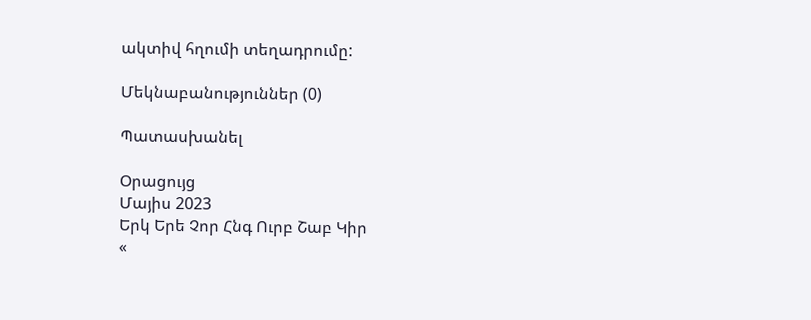ակտիվ հղումի տեղադրումը:

Մեկնաբանություններ (0)

Պատասխանել

Օրացույց
Մայիս 2023
Երկ Երե Չոր Հնգ Ուրբ Շաբ Կիր
«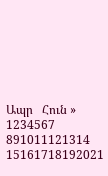Ապր   Հուն »
1234567
891011121314
15161718192021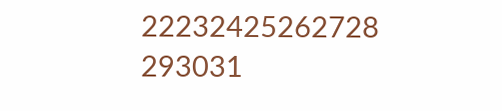22232425262728
293031